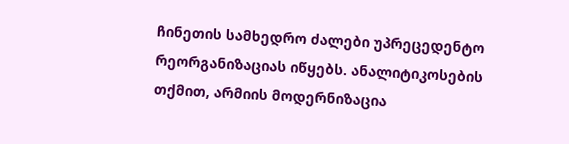ჩინეთის სამხედრო ძალები უპრეცედენტო რეორგანიზაციას იწყებს. ანალიტიკოსების თქმით, არმიის მოდერნიზაცია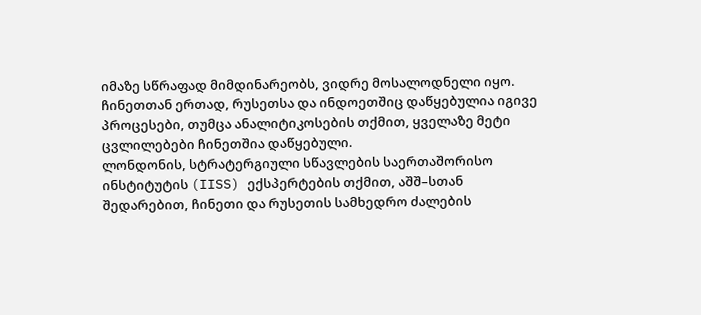იმაზე სწრაფად მიმდინარეობს, ვიდრე მოსალოდნელი იყო.
ჩინეთთან ერთად, რუსეთსა და ინდოეთშიც დაწყებულია იგივე პროცესები, თუმცა ანალიტიკოსების თქმით, ყველაზე მეტი ცვლილებები ჩინეთშია დაწყებული.
ლონდონის, სტრატერგიული სწავლების საერთაშორისო ინსტიტუტის (IISS) ექსპერტების თქმით, აშშ–სთან შედარებით, ჩინეთი და რუსეთის სამხედრო ძალების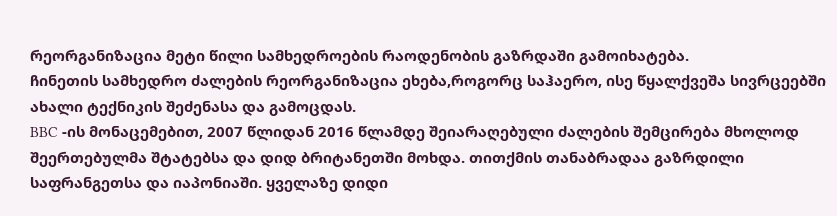რეორგანიზაცია მეტი წილი სამხედროების რაოდენობის გაზრდაში გამოიხატება.
ჩინეთის სამხედრო ძალების რეორგანიზაცია ეხება,როგორც საჰაერო, ისე წყალქვეშა სივრცეებში ახალი ტექნიკის შეძენასა და გამოცდას.
BBC -ის მონაცემებით, 2007 წლიდან 2016 წლამდე შეიარაღებული ძალების შემცირება მხოლოდ შეერთებულმა შტატებსა და დიდ ბრიტანეთში მოხდა. თითქმის თანაბრადაა გაზრდილი საფრანგეთსა და იაპონიაში. ყველაზე დიდი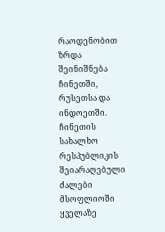რაოდენობით ზრდა შეინიშნება ჩინეთში, რუსეთსა და ინდოეთში.
ჩინეთის სახალხო რესპუბლიკის შეიარაღებული ძალები მსოფლიოში ყველაზე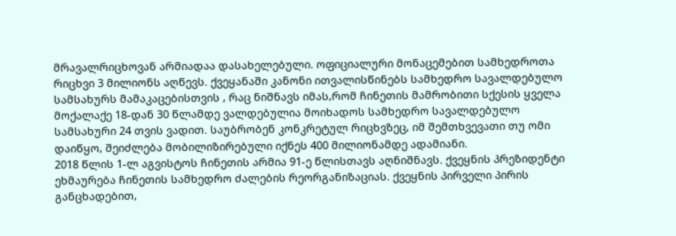მრავალრიცხოვან არმიადაა დასახელებული. ოფიციალური მონაცემებით სამხედროთა რიცხვი 3 მილიონს აღწევს. ქვეყანაში კანონი ითვალისწინებს სამხედრო სავალდებულო სამსახურს მამაკაცებისთვის , რაც ნიშნავს იმას,რომ ჩინეთის მამრობითი სქესის ყველა მოქალაქე 18-დან 30 წლამდე ვალდებულია მოიხადოს სამხედრო სავალდებულო სამსახური 24 თვის ვადით. საუბრობენ კონკრეტულ რიცხვზეც, იმ შემთხვევათი თუ ომი დაიწყო, შეიძლება მობილიზირებული იქნეს 400 მილიონამდე ადამიანი.
2018 წლის 1-ლ აგვისტოს ჩინეთის არმია 91-ე წლისთავს აღნიშნავს. ქვეყნის პრეზიდენტი ეხმაურება ჩინეთის სამხედრო ძალების რეორგანიზაციას. ქვეყნის პირველი პირის განცხადებით,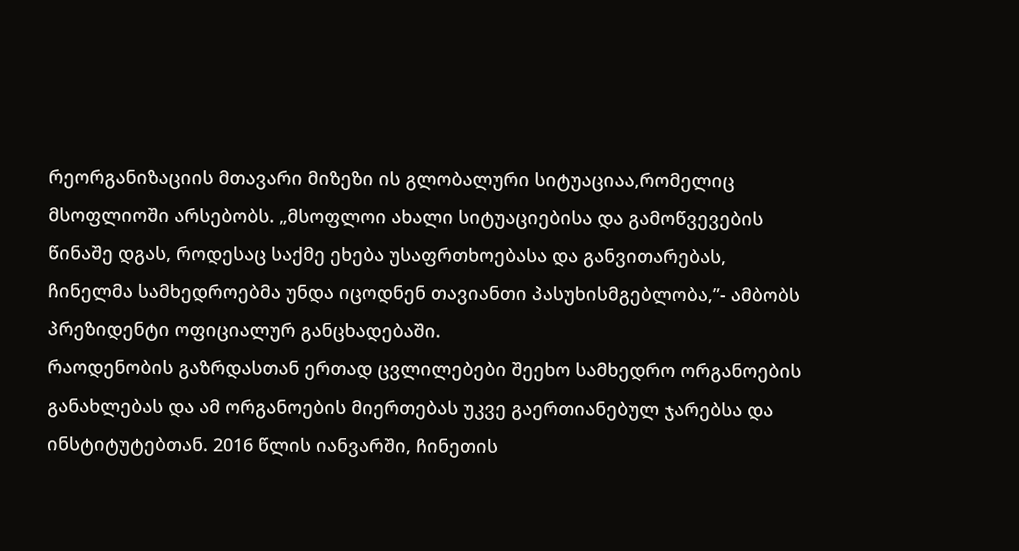რეორგანიზაციის მთავარი მიზეზი ის გლობალური სიტუაციაა,რომელიც მსოფლიოში არსებობს. „მსოფლოი ახალი სიტუაციებისა და გამოწვევების წინაშე დგას, როდესაც საქმე ეხება უსაფრთხოებასა და განვითარებას, ჩინელმა სამხედროებმა უნდა იცოდნენ თავიანთი პასუხისმგებლობა,”- ამბობს პრეზიდენტი ოფიციალურ განცხადებაში.
რაოდენობის გაზრდასთან ერთად ცვლილებები შეეხო სამხედრო ორგანოების განახლებას და ამ ორგანოების მიერთებას უკვე გაერთიანებულ ჯარებსა და ინსტიტუტებთან. 2016 წლის იანვარში, ჩინეთის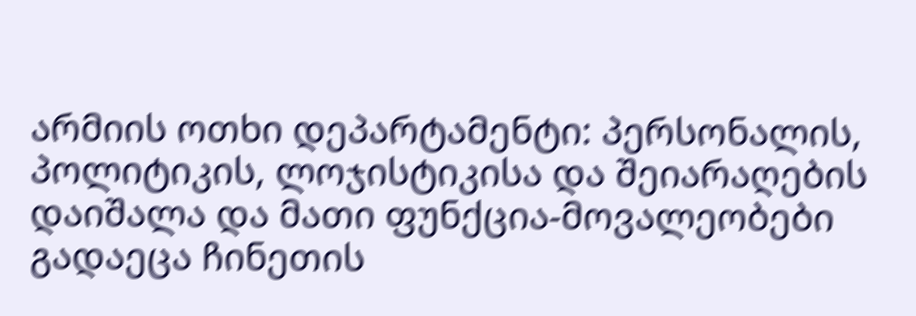არმიის ოთხი დეპარტამენტი: პერსონალის, პოლიტიკის, ლოჯისტიკისა და შეიარაღების დაიშალა და მათი ფუნქცია-მოვალეობები გადაეცა ჩინეთის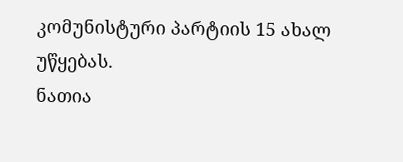კომუნისტური პარტიის 15 ახალ უწყებას.
ნათია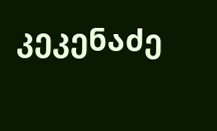კეკენაძე